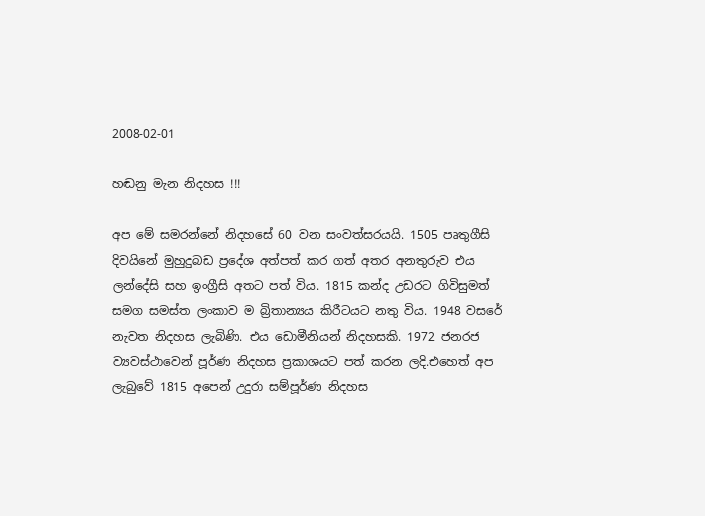2008-02-01

හඬනු මැන නිදහස !!!

අප මේ සමරන්නේ නිදහසේ 60 වන සංවත්සරයයි. 1505 පෘතුගීසි
දිවයිනේ මුහුදුබඩ ප්‍රදේශ අත්පත් කර ගත් අතර අනතුරුව එය
ලන්දේසි සහ ඉංග්‍රීසි අතට පත් විය. 1815 කන්ද උඩරට ගිවිසුමත්
සමග සමස්ත ලංකාව ම බ්‍රිතාන්‍යය කිරීටයට නතු විය. 1948 වසරේ
නැවත නිදහස ලැබිණි. එය ඩොමීනියන් නිදහසකි. 1972 ජනරජ
ව්‍යවස්ථාවෙන් පූර්ණ නිදහස ප්‍රකාශයට පත් කරන ලදි.එහෙත් අප
ලැබුවේ 1815 අපෙන් උදුරා සම්පූර්ණ නිදහස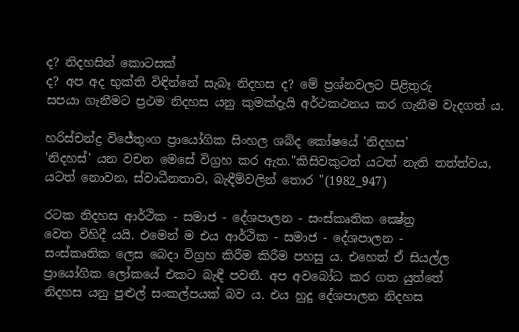ද? නිදහසින් කොටසක්
ද? අප අද භුක්ති විඳින්නේ සැබෑ නිදහස ද? මේ ප්‍රශ්නවලට පිළිතුරු
සපයා ගැනීමට ප්‍රථම නිදහස යනු කුමක්දැයි අර්ථකථනය කර ගැනීම වැදගත් ය.

හරිස්චන්ද්‍ර විජේතුංග ප්‍රායෝගික සිංහල ශබ්ද කෝෂයේ 'නිදහස'
'නිදහස්' යන වචන මෙසේ විග්‍රහ කර ඇත."කිසිවකුටත් යටත් නැති තත්ත්වය, යටත් නොවන, ස්වාධීනතාව, බැඳීම්වලින් තොර "(1982_947)

රටක නිදහස ආර්ථික - සමාජ - දේශපාලන - සංස්කෘතික ක්‍ෂේත්‍ර
වෙත විහිදී යයි. එමෙන් ම එය ආර්ථික - සමාජ - දේශපාලන -
සංස්කෘතික ලෙස බෙදා විග්‍රහ කිරීම කිරීම පහසු ය. එහෙත් ඒ සියල්ල
ප්‍රායෝගික ලෝකයේ එකට බැඳී පවතී. අප අවබෝධ කර ගත යුත්තේ
නිදහස යනු පුළුල් සංකල්පයක් බව ය. එය හුදු දේශපාලන නිදහස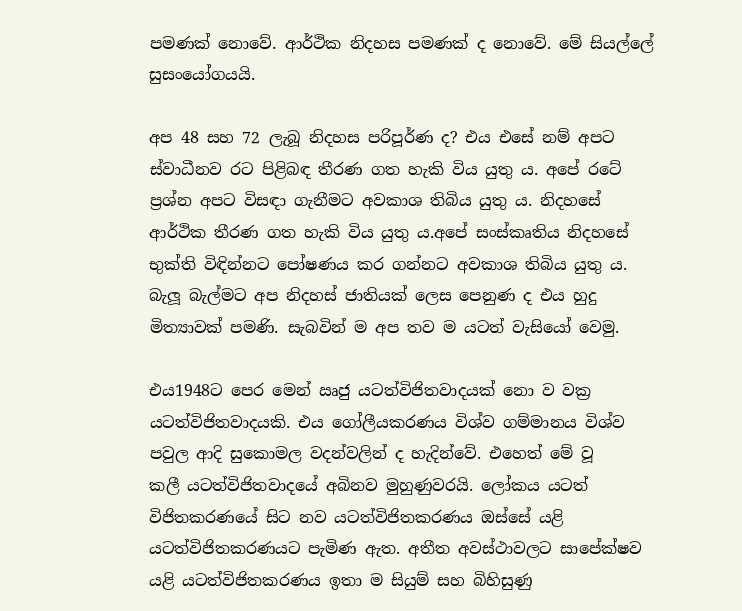පමණක් නොවේ. ආර්ථික නිදහස පමණක් ද නොවේ. මේ සියල්ලේ
සුසංයෝගයයි.

අප 48 සහ 72 ලැබූ නිදහස පරිපූර්ණ ද? එය එසේ නම් අපට
ස්වාධීනව රට පිළිබඳ තීරණ ගත හැකි විය යුතු ය. අපේ රටේ
ප්‍රශ්න අපට විසඳා ගැනීමට අවකාශ තිබිය යුතු ය. නිදහසේ
ආර්ථික තීරණ ගත හැකි විය යුතු ය.අපේ සංස්කෘතිය නිදහසේ
භුක්ති විඳින්නට පෝෂණය කර ගන්නට අවකාශ තිබිය යුතු ය.
බැලූ බැල්මට අප නිදහස් ජාතියක් ලෙස පෙනුණ ද එය හුදු
මිත්‍යාවක් පමණි. සැබවින් ම අප තව ම යටත් වැසියෝ වෙමු.

එය1948ට පෙර මෙන් ඍජු යටත්විජිතවාදයක් නො ව වක්‍ර
යටත්විජිතවාදයකි. එය ගෝලීයකරණය විශ්ව ගම්මානය විශ්ව
පවුල ආදි සුකොමල වදන්වලින් ද හැදින්වේ. එහෙත් මේ වූ
කලී යටත්විජිතවාදයේ අබිනව මුහුණුවරයි. ලෝකය යටත්
විජිතකරණයේ සිට නව යටත්විජිතකරණය ඔස්සේ යළි
යටත්විජිතකරණයට පැමිණ ඇත. අතීත අවස්ථාවලට සාපේක්ෂව
යළි යටත්විජිතකරණය ඉතා ම සියුම් සහ බිහිසුණු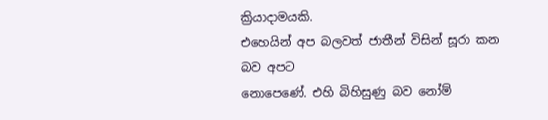ක්‍රියාදාමයකි.
එහෙයින් අප බලවත් ජාතීන් විසින් සූරා කන බව අපට
නොපෙණේ. එහි බිහිසුණු බව නෝම්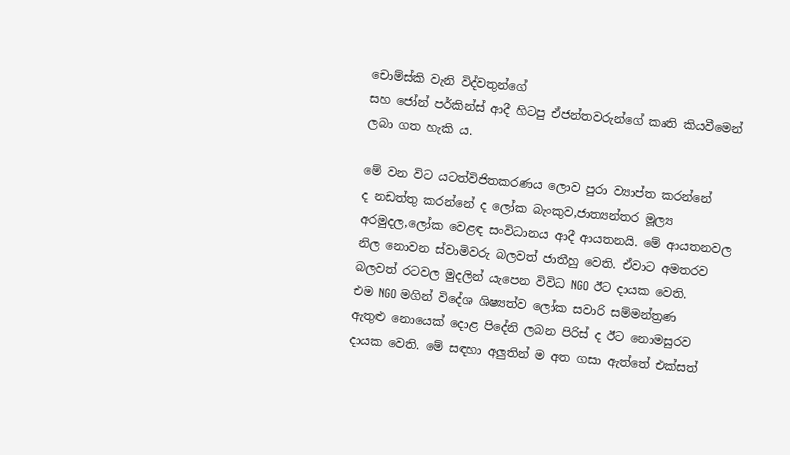චොම්ස්කි වැනි විද්වතුන්ගේ
සහ ජෝන් පර්කින්ස් ආදී හිටපු ඒජන්තවරුන්ගේ කෘති කියවීමෙන්
ලබා ගත හැකි ය.

මේ වන විට යටත්විජිතකරණය ලොව පුරා ව්‍යාප්ත කරන්නේ
ද නඩත්තු කරන්නේ ද ලෝක බැංකුව,ජාත්‍යන්තර මූල්‍ය
අරමුදල,ලෝක වෙළඳ සංවිධානය ආදී ආයතනයි. මේ ආයතනවල
නිල නොවන ස්වාමිවරු බලවත් ජාතීහු වෙති. ඒවාට අමතරව
බලවත් රටවල මුදලින් යැපෙන විවිධ NGO ඊට දායක වෙති.
එම NGO මගින් විදේශ ශිෂ්‍යත්ව ලෝක සවාරි සම්මන්ත්‍රණ
ඇතුළු නොයෙක් දොළ පිදේනි ලබන පිරිස් ද ඊට නොමසුරව
දායක වෙති. මේ සඳහා අලුතින් ම අත ගසා ඇත්තේ එක්සත්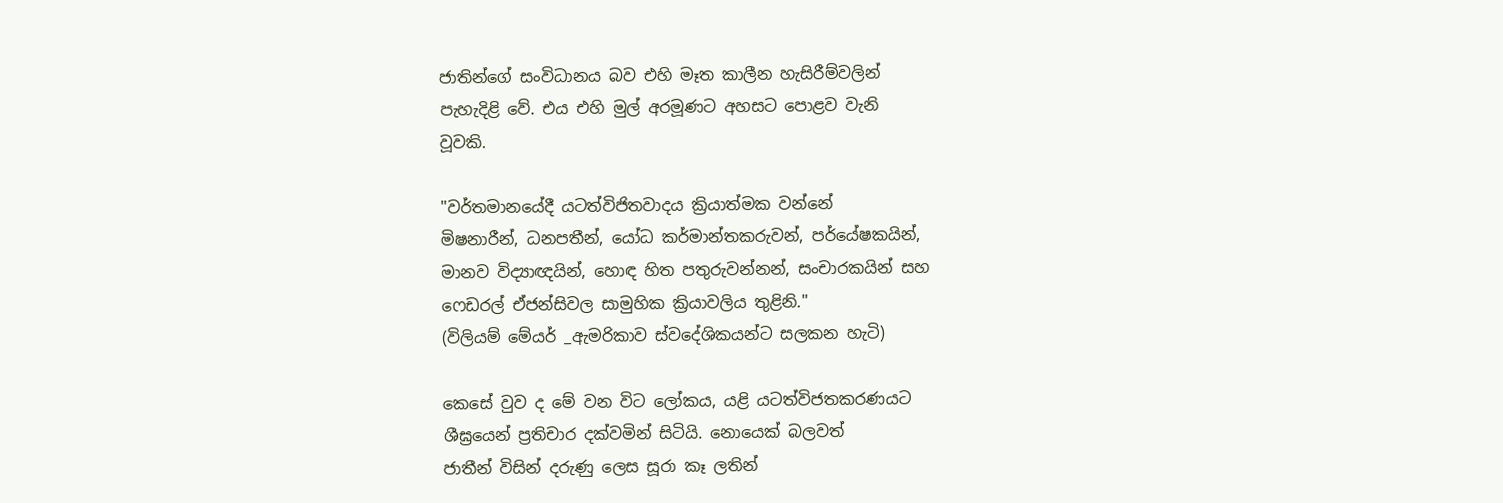ජාතින්ගේ සංවිධානය බව එහි මෑත කාලීන හැසිරීම්වලින්
පැහැදිළි වේ. එය එහි මුල් අරමූණට අහසට පොළව වැනි
වූවකි.

"වර්තමානයේදී යටත්විජිතවාදය ක්‍රියාත්මක වන්නේ
මිෂනාරීන්, ධනපතීන්, යෝධ කර්මාන්තකරුවන්, පර්යේෂකයින්,
මානව විද්‍යාඥයින්, හොඳ හිත පතුරුවන්නන්, සංචාරකයින් සහ
ෆෙඩරල් ඒජන්සිවල සාමුහික ක්‍රියාවලිය තුළිනි."
(විලියම් මේයර් _ඇමරිකාව ස්වදේශිකයන්ට සලකන හැටි)

කෙසේ වුව ද මේ වන විට ලෝකය, යළි යටත්විජතකරණයට
ශීඝ්‍රයෙන් ප්‍රතිචාර දක්වමින් සිටියි. නොයෙක් බලවත්
ජාතීන් විසින් දරුණු ලෙස සූරා කෑ ලතින්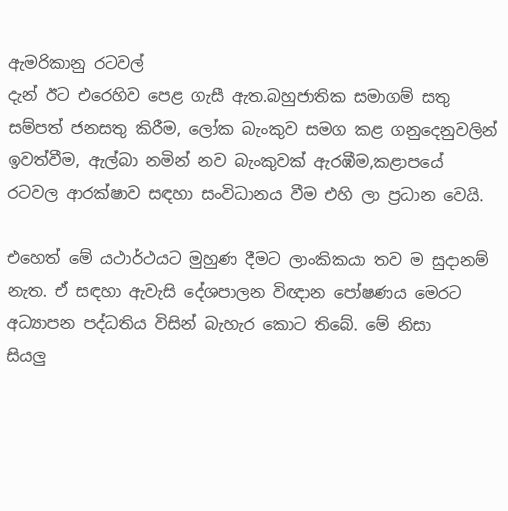ඇමරිකානු රටවල්
දැන් ඊට එරෙහිව පෙළ ගැසී ඇත.බහුජාතික සමාගම් සතු
සම්පත් ජනසතු කිරීම, ලෝක බැංකුව සමග කළ ගනුදෙනුවලින්
ඉවත්වීම, ඇල්බා නමින් නව බැංකුවක් ඇරඹීම,කළාපයේ
රටවල ආරක්ෂාව සඳහා සංවිධානය වීම එහි ලා ප්‍රධාන වෙයි.

එහෙත් මේ යථාර්ථයට මුහුණ දීමට ලාංකිකයා තව ම සුදානම්
නැත. ඒ සඳහා ඇවැසි දේශපාලන විඥාන පෝෂණය මෙරට
අධ්‍යාපන පද්ධතිය විසින් බැහැර කොට තිබේ. මේ නිසා
සියලු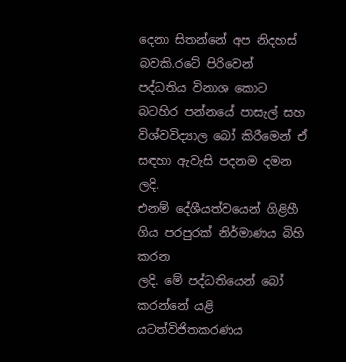දෙනා සිතන්නේ අප නිදහස් බවකි.රටේ පිරිවෙන්
පද්ධතිය විනාශ කොට බටහිර පන්නයේ පාසැල් සහ
විශ්වවිද්‍යාල බෝ කිරීමෙන් ඒ සඳහා ඇවැසි පදනම දමන ලදි.
එනම් දේශීයත්වයෙන් ගිළිහී ගිය පරපුරක් නිර්මාණය බිහි කරන
ලදි. මේ පද්ධතියෙන් බෝ කරන්නේ යළි යටත්විජිතකරණය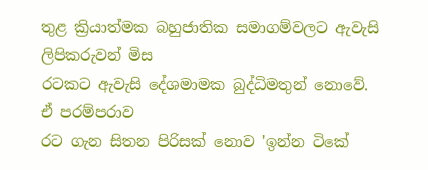තුළ ක්‍රියාත්මක බහුජාතික සමාගම්වලට ඇවැසි ලිපිකරුවන් මිස
රටකට ඇවැසි දේශමාමක බුද්ධිමතුන් නොවේ. ඒ පරම්පරාව
රට ගැන සිතන පිරිසක් නොව 'ඉන්න ටිකේ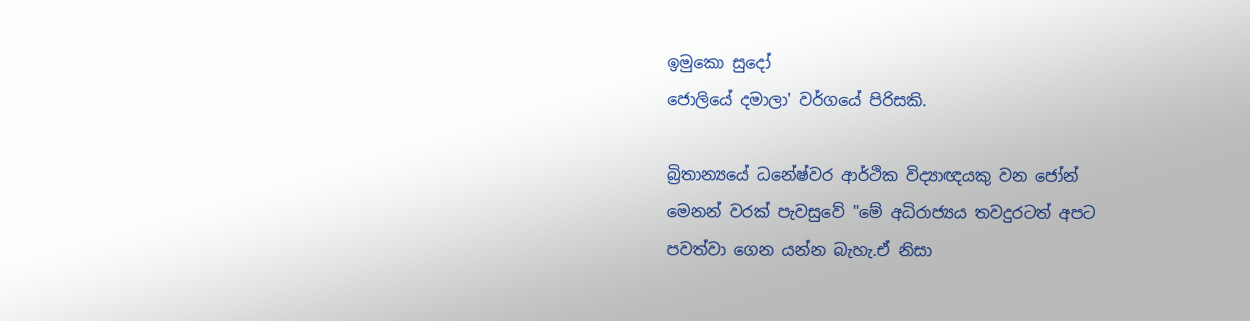ඉමුකො සුදෝ
ජොලියේ දමාලා' වර්ගයේ පිරිසකි.

බ්‍රිතාන්‍යයේ ධනේෂ්වර ආර්ථික විද්‍යාඥයකු වන ජෝන්
මෙනන් වරක් පැවසුවේ "මේ අධිරාජ්‍යය තවදුරටත් අපට
පවත්වා ගෙන යන්න බැහැ.ඒ නිසා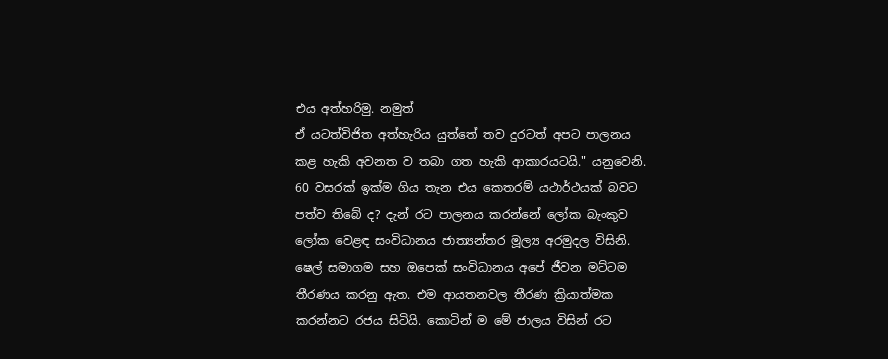එය අත්හරිමු. නමුත්
ඒ යටත්විජිත අත්හැරිය යුත්තේ තව දුරටත් අපට පාලනය
කළ හැකි අවනත ව තබා ගත හැකි ආකාරයටයි." යනුවෙනි.
60 වසරක් ඉක්ම ගිය තැන එය කෙතරම් යථාර්ථයක් බවට
පත්ව තිබේ ද? දැන් රට පාලනය කරන්නේ ලෝක බැංකුව
ලෝක වෙළඳ සංවිධානය ජාත්‍යන්තර මූල්‍ය අරමුදල විසිනි.
ෂෙල් සමාගම සහ ඔපෙක් සංවිධානය අපේ ජීවන මට්ටම
තීරණය කරනු ඇත. එම ආයතනවල තීරණ ක්‍රියාත්මක
කරන්නට රජය සිටියි. කොටින් ම මේ ජාලය විසින් රට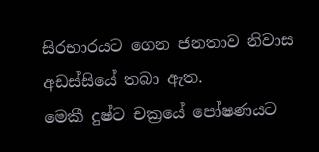සිරභාරයට ගෙන ජනතාව නිවාස අඩස්සියේ තබා ඇත.
මෙකී දුෂ්ට චක්‍රයේ පෝෂණයට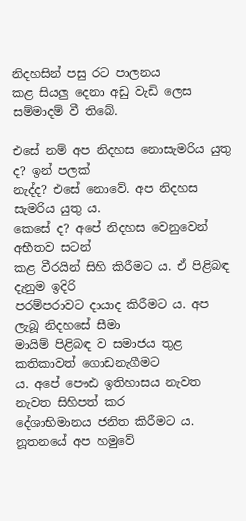නිදහසින් පසු රට පාලනය
කළ සියලු දෙනා අඩු වැඩි ලෙස සම්මාදම් වී තිබේ.

එසේ නම් අප නිදහස නොසැමරිය යුතු ද? ඉන් පලක්
නැද්ද? එසේ නොවේ. අප නිදහස සැමරිය යුතු ය.
කෙසේ ද? අපේ නිදහස වෙනුවෙන් අභීතව සටන්
කළ වීරයින් සිහි කිරීමට ය. ඒ පිළිබඳ දැනුම ඉදිරි
පරම්පරාවට දායාද කිරීමට ය. අප ලැබූ නිදහසේ සීමා
මායිම් පිළිබඳ ව සමාජය තුළ කතිකාවත් ගොඩනැගීමට
ය. අපේ පෞඪ ඉතිහාසය නැවත නැවත සිහිපත් කර
දේශාභිමානය ජනිත කිරීමට ය. නූතනයේ අප හමුවේ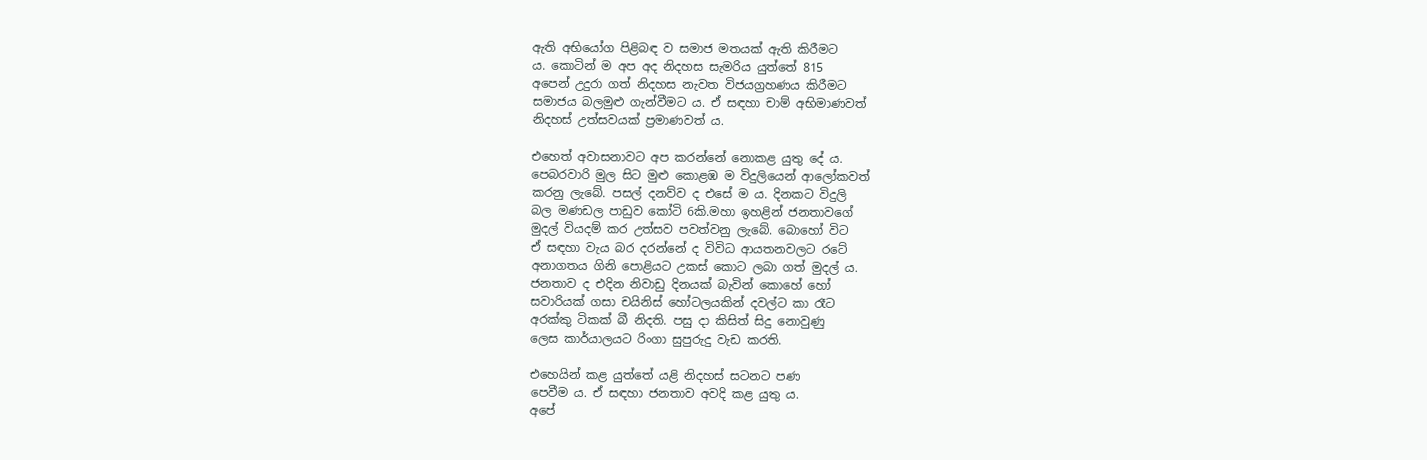ඇති අභියෝග පිළිබඳ ව සමාජ මතයක් ඇති කිරීමට
ය. කොටින් ම අප අද නිදහස සැමරිය යුත්තේ 815
අපෙන් උදුරා ගත් නිදහස නැවත විජයග්‍රහණය කිරීමට
සමාජය බලමුළු ගැන්වීමට ය. ඒ සඳහා චාම් අභිමාණවත්
නිදහස් උත්සවයක් ප්‍රමාණවත් ය.

එහෙත් අවාසනාවට අප කරන්නේ නොකළ යුතු දේ ය.
පෙබරවාරි මුල සිට මුළු කොළඹ ම විදුලියෙන් ආලෝකවත්
කරනු ලැබේ. පසල් දනව්ව ද එසේ ම ය. දිනකට විදුලි
බල මණඩල පාඩුව කෝටි 6කි.මහා ඉහළින් ජනතාවගේ
මුදල් වියදම් කර උත්සව පවත්වනු ලැබේ. බොහෝ විට
ඒ සඳහා වැය බර දරන්නේ ද විවිධ ආයතනවලට රටේ
අනාගතය ගිනි පොළියට උකස් කොට ලබා ගත් මුදල් ය.
ජනතාව ද එදින නිවාඩු දිනයක් බැවින් කොහේ හෝ
සවාරියක් ගසා චයිනිස් හෝටලයකින් දවල්ට කා රෑට
අරක්කු ටිකක් බී නිදති. පසු දා කිසිත් සිදු නොවුණු
ලෙස කාර්යාලයට රිංගා සුපුරුදු වැඩ කරති.

එහෙයින් කළ යුත්තේ යළි නිදහස් සටනට පණ
පෙවීම ය. ඒ සඳහා ජනතාව අවදි කළ යුතු ය.
අපේ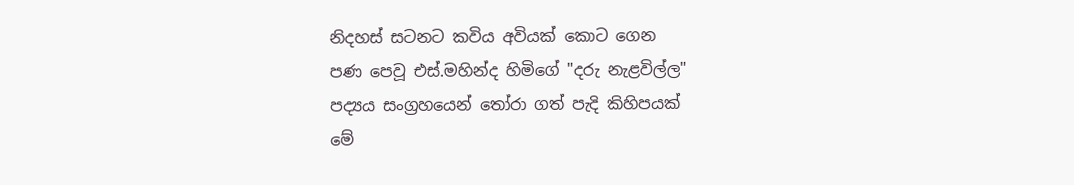නිදහස් සටනට කවිය අවියක් කොට ගෙන
පණ පෙවූ එස්.මහින්ද හිමිගේ "දරු නැළවිල්ල"
පද්‍යය සංග්‍රහයෙන් තෝරා ගත් පැදි කිහිපයක්
මේ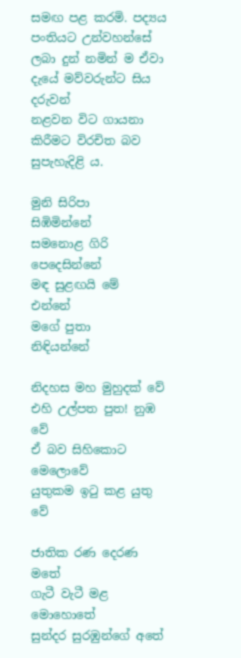සමඟ පළ කරමි. පද්‍යය පංතියට උන්වහන්සේ
ලබා දුන් නමින් ම ඒවා දැයේ මව්වරුන්ට සිය දරුවන්
නළවන විට ගායනා කිරීමට විරචිත බව සුපැහැදිළි ය.

මුනි සිරිපා             සිඹිමින්නේ
සමනොළ ගිරි   පෙදෙසින්නේ
මඳ සුළඟයි මේ           එන්නේ
මගේ පුතා             නිඳියන්නේ

නිදහස මහ මුහුදක් වේ
එහි උල්පත පුත! නුඹ වේ
ඒ බව සිහිකොට මෙලොවේ
යුතුකම ඉටු කළ යුතු වේ

ජාතික රණ දෙරණ මතේ
ගැටී වැටී මළ මොහොතේ
සුන්දර සුරඹුන්ගේ අතේ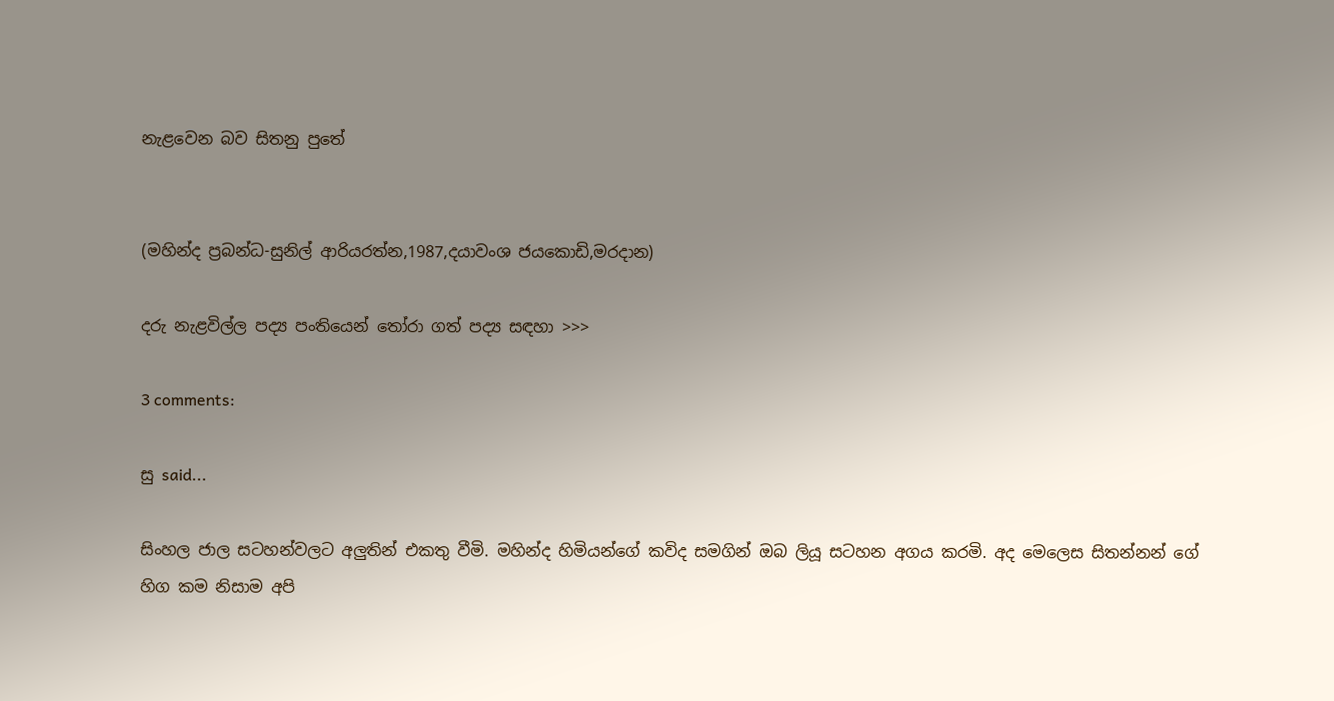නැළවෙන බව සිතනු පුතේ


(මහින්ද ප්‍රබන්ධ-සුනිල් ආරියරත්න,1987,දයාවංශ ජයකොඩි,මරදාන)

දරු නැළවිල්ල පද්‍ය පංතියෙන් තෝරා ගත් පද්‍ය සඳහා >>>

3 comments:

සු said...

සිංහල ජාල සටහන්වලට අලුතින් එකතු වීමි. මහින්ද හිමියන්ගේ කවිද සමගින් ඔබ ලියූ සටහන අගය කරමි. අද ‍මෙලෙස සිතන්නන් ගේ හිග කම නිසාම අපි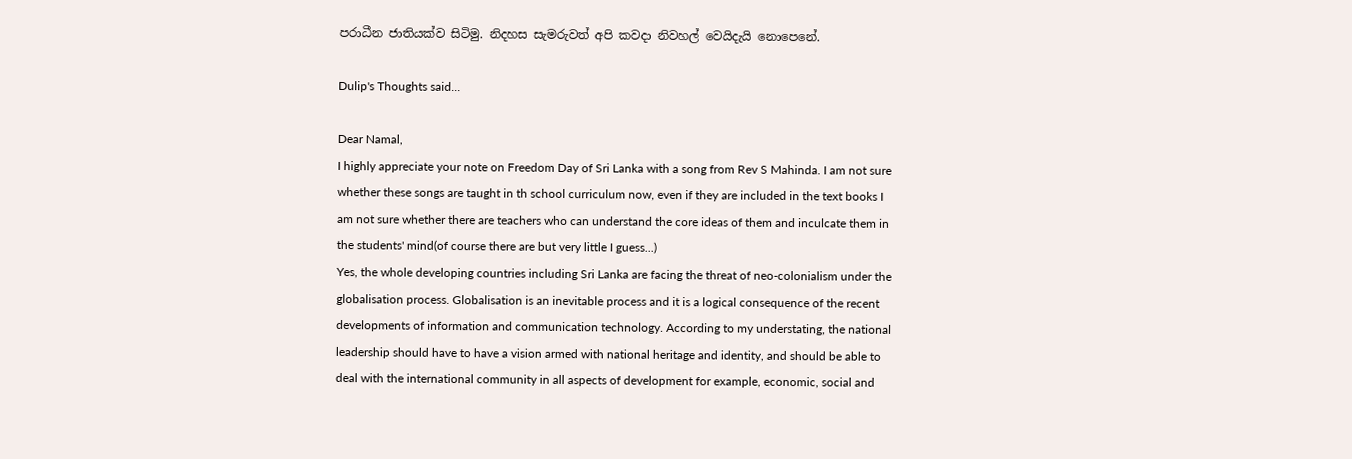පරාධීන ජාතියක්ව සිටිමු. නිදහස සැමරු‍වත් අපි කවදා නිවහල් වෙයිදැයි නොපෙනේ.

Dulip's Thoughts said...

Dear Namal,
I highly appreciate your note on Freedom Day of Sri Lanka with a song from Rev S Mahinda. I am not sure whether these songs are taught in th school curriculum now, even if they are included in the text books I am not sure whether there are teachers who can understand the core ideas of them and inculcate them in the students' mind(of course there are but very little I guess...)
Yes, the whole developing countries including Sri Lanka are facing the threat of neo-colonialism under the globalisation process. Globalisation is an inevitable process and it is a logical consequence of the recent developments of information and communication technology. According to my understating, the national leadership should have to have a vision armed with national heritage and identity, and should be able to deal with the international community in all aspects of development for example, economic, social and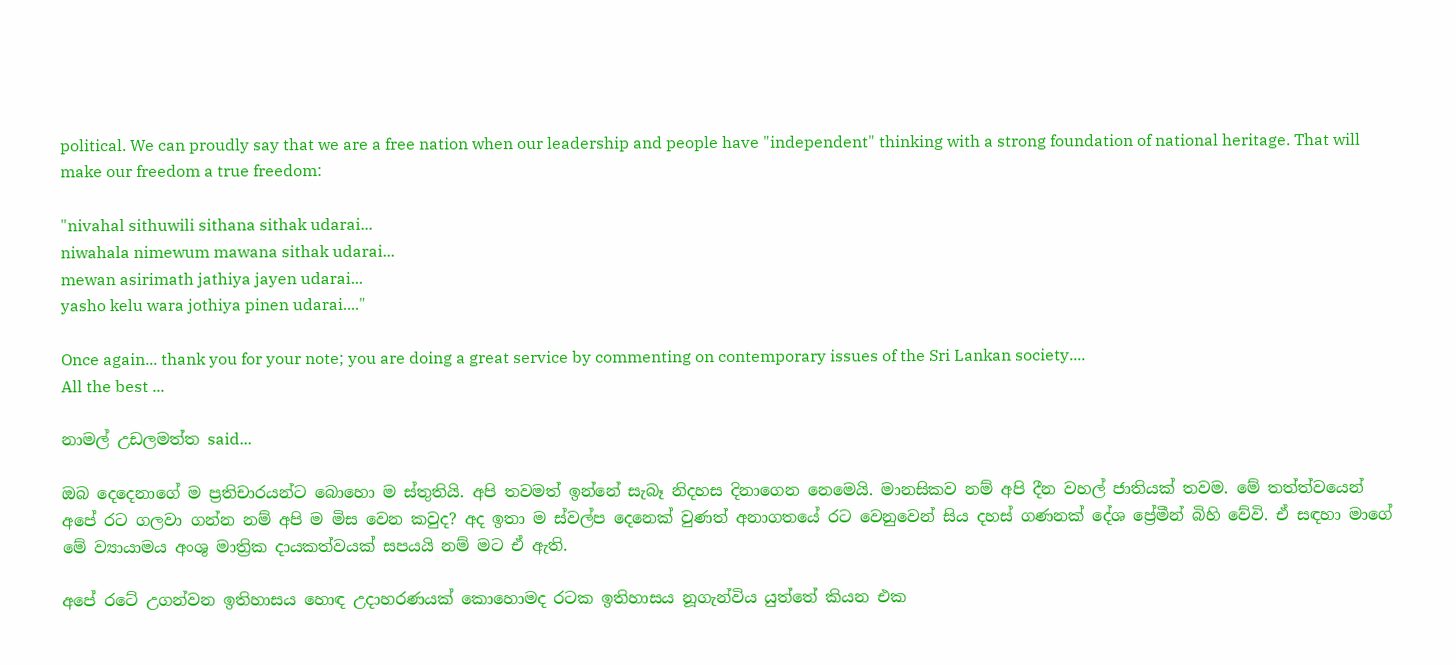political. We can proudly say that we are a free nation when our leadership and people have "independent" thinking with a strong foundation of national heritage. That will make our freedom a true freedom:

"nivahal sithuwili sithana sithak udarai...
niwahala nimewum mawana sithak udarai...
mewan asirimath jathiya jayen udarai...
yasho kelu wara jothiya pinen udarai...."

Once again... thank you for your note; you are doing a great service by commenting on contemporary issues of the Sri Lankan society....
All the best ...

නාමල් උඩලමත්ත said...

ඔබ දෙදෙනාගේ ම ප්‍රතිචාරයන්ට බොහො ම ස්තුතියි. අපි තවමත් ඉන්නේ සැබෑ නිදහස දිනාගෙන නෙමෙයි. මානසිකව නම් අපි දීන වහල් ජාතියක් තවම. මේ තත්ත්වයෙන් අපේ රට ගලවා ගන්න නම් අපි ම මිස වෙන කවුද? අද ඉතා ම ස්වල්ප දෙනෙක් වුණත් අනාගතයේ රට වෙනුවෙන් සිය දහස් ගණනක් දේශ ප්‍රේමීන් බිහි වේවි. ඒ සඳහා මාගේ මේ ව්‍යායාමය අංශු මාත්‍රික දායකත්වයක් සපයයි නම් මට ඒ ඇති.

අපේ රටේ උගන්වන ඉතිහාසය හොඳ උදාහරණයක් කොහොමද රටක ඉතිහාසය නූගැන්විය යුත්තේ කියන එක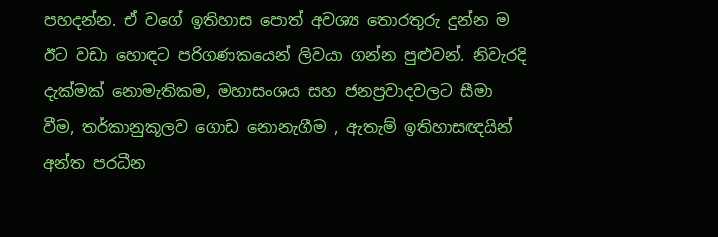පහදන්න. ඒ වගේ ඉතිහාස පොත් අවශ්‍ය තොරතුරු දුන්න ම ඊට වඩා හොඳට පරිගණකයෙන් ලිවයා ගන්න පුළුවන්. නිවැරදි දැක්මක් නොමැතිකම, මහාසංශය සහ ජනප්‍රවාදවලට සීමා වීම, තර්කානුකූලව ගොඩ නොනැගීම , ඇතැම් ඉතිහාසඥයින් අන්ත පරධීන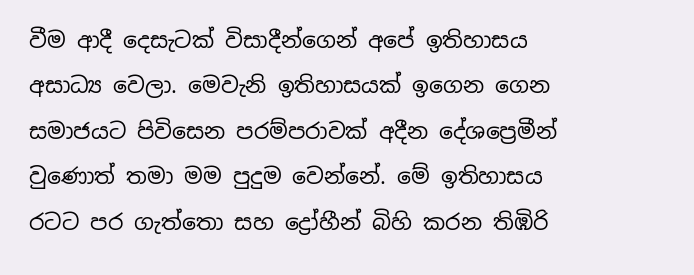වීම ආදී දෙසැටක් විසාදීන්ගෙන් අපේ ඉතිහාසය අසාධ්‍ය වෙලා. මෙවැනි ඉතිහාසයක් ඉගෙන ගෙන සමාජයට පිවිසෙන පරම්පරාවක් අදීන දේශප්‍රෙමීන් වුණොත් තමා මම පුදුම වෙන්නේ. මේ ඉතිහාසය රටට පර ගැත්තො සහ ද්‍රෝහීන් බිහි කරන තිඹිරි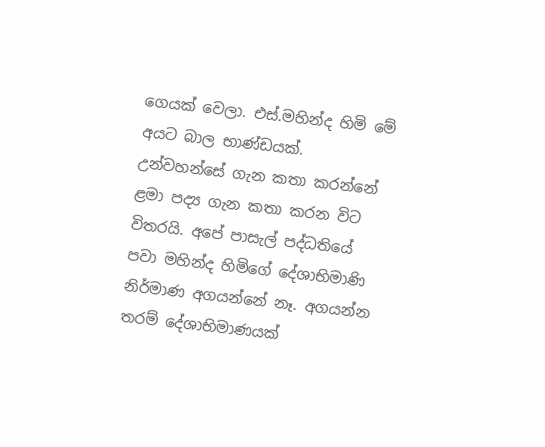ගෙයක් වෙලා. එස්.මහින්ද හිමි මේ අයට බාල භාණ්ඩයක්. උන්වහන්සේ ගැන කතා කරන්නේ ළමා පද්‍ය ගැන කතා කරන විට විතරයි. අපේ පාසැල් පද්ධතියේ පවා මහින්ද හිමිගේ දේශාභිමාණි නිර්මාණ අගයන්නේ නෑ. අගයන්න තරම් දේශාභිමාණයක්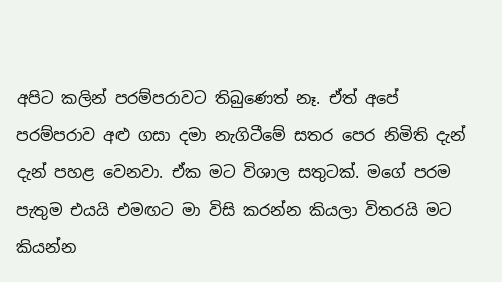අපිට කලින් පරම්පරාවට තිබුණෙත් නෑ. ඒත් අපේ පරම්පරාව අළු ගසා දමා නැගිටීමේ සතර පෙර නිමිති දැන් දැන් පහළ වෙනවා. ඒක මට විශාල සතුටක්. මගේ පරම පැතුම එයයි එමඟට මා විසි කරන්න කියලා විතරයි මට කියන්න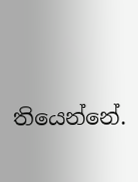තියෙන්නේ.